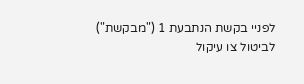לפניי בקשת הנתבעת 1 ("מבקשת") לביטול צו עיקול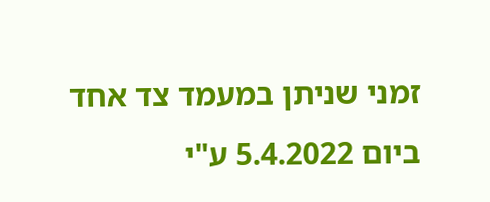זמני שניתן במעמד צד אחד ביום 5.4.2022 ע"י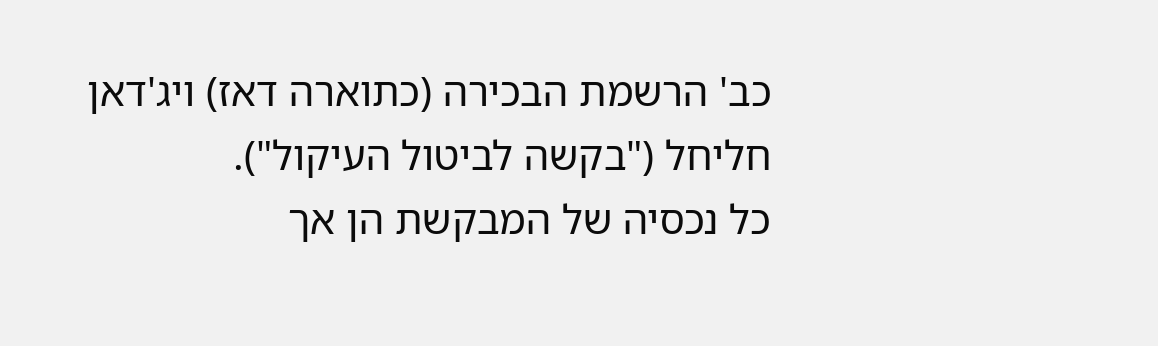כב' הרשמת הבכירה (כתוארה דאז) ויג'דאן חליחל ("בקשה לביטול העיקול").
כל נכסיה של המבקשת הן אך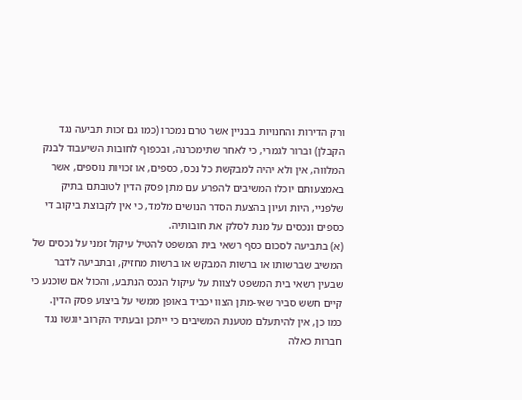ורק הדירות והחנויות בבניין אשר טרם נמכרו (כמו גם זכות תביעה נגד הקבלן) וברור לגמרי, כי לאחר שתימכרנה, ובכפוף לחובות השיעבוד לבנק המלווה, אין ולא יהיה למבקשת כל נכס, כספים, או זכויות נוספים, אשר באמצעותם יוכלו המשיבים להפרע עם מתן פסק הדין לטובתם בתיק שלפניי, היות ועיון בהצעת הסדר הנושים מלמד, כי אין לקבוצת ביקוב די כספים ונכסים על מנת לסלק את חובותיה.
(א) בתביעה לסכום כסף רשאי בית המשפט להטיל עיקול זמני על נכסים של המשיב שברשותו או ברשות המבקש או ברשות מחזיק, ובתביעה לדבר שבעין רשאי בית המשפט לצוות על עיקול הנכס הנתבע, והכול אם שוכנע כי קיים חשש סביר שאי-מתן הצוו יכביד באופן ממשי על ביצוע פסק הדין.
כמו כן, אין להיתעלם מטענת המשיבים כי ייתכן ובעתיד הקרוב יוגשו נגד חברות כאלה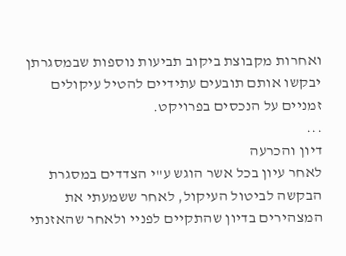ואחרות מקבוצת ביקוב תביעות נוספות שבמסגרתן יבקשו אותם תובעים עתידיים להטיל עיקולים זמניים על הנכסים בפרויקט.
...
דיון והכרעה
לאחר עיון בכל אשר הוגש ע"י הצדדים במסגרת הבקשה לביטול העיקול, לאחר ששמעתי את המצהירים בדיון שהתקיים לפניי ולאחר שהאזנתי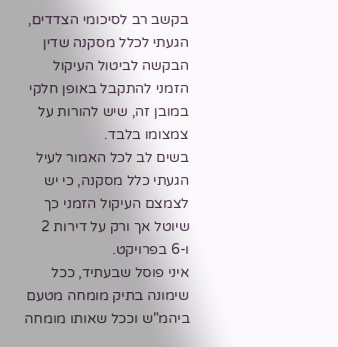בקשב רב לסיכומי הצדדים, הגעתי לכלל מסקנה שדין הבקשה לביטול העיקול הזמני להתקבל באופן חלקי במובן זה, שיש להורות על צמצומו בלבד.
בשים לב לכל האמור לעיל הגעתי כלל מסקנה, כי יש לצמצם העיקול הזמני כך שיוטל אך ורק על דירות 2 ו-6 בפרויקט.
איני פוסל שבעתיד, ככל שימונה בתיק מומחה מטעם ביהמ"ש וככל שאותו מומחה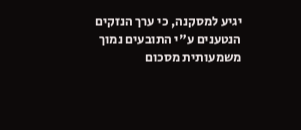יגיע למסקנה, כי ערך הנזקים הנטענים ע"י התובעים נמוך משמעותית מסכום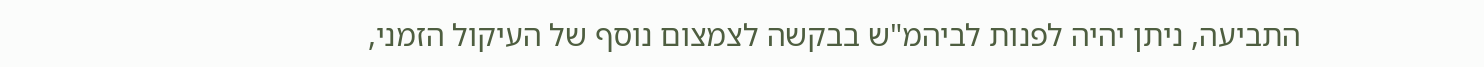התביעה, ניתן יהיה לפנות לביהמ"ש בבקשה לצמצום נוסף של העיקול הזמני,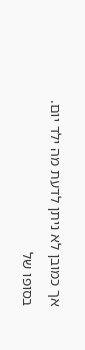אך כמובן לא ניתן לדעת מה ילד יום.
בסופו של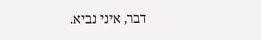דבר, איני נביא.